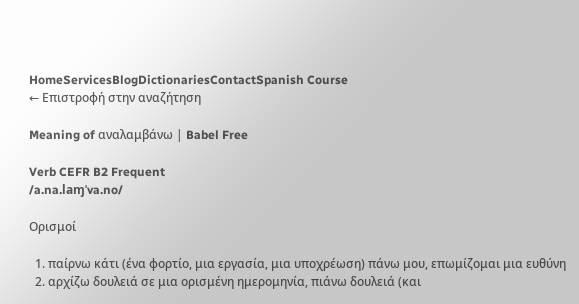HomeServicesBlogDictionariesContactSpanish Course
← Επιστροφή στην αναζήτηση

Meaning of αναλαμβάνω | Babel Free

Verb CEFR B2 Frequent
/a.na.laɱˈva.no/

Ορισμοί

  1. παίρνω κάτι (ένα φορτίο, μια εργασία, μια υποχρέωση) πάνω μου, επωμίζομαι μια ευθύνη
  2. αρχίζω δουλειά σε μια ορισμένη ημερομηνία, πιάνω δουλειά (και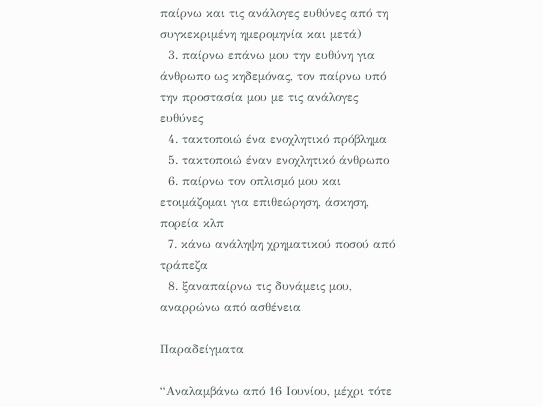παίρνω και τις ανάλογες ευθύνες από τη συγκεκριμένη ημερομηνία και μετά)
  3. παίρνω επάνω μου την ευθύνη για άνθρωπο ως κηδεμόνας, τον παίρνω υπό την προστασία μου με τις ανάλογες ευθύνες
  4. τακτοποιώ ένα ενοχλητικό πρόβλημα
  5. τακτοποιώ έναν ενοχλητικό άνθρωπο
  6. παίρνω τον οπλισμό μου και ετοιμάζομαι για επιθεώρηση, άσκηση, πορεία κλπ
  7. κάνω ανάληψη χρηματικού ποσού από τράπεζα
  8. ξαναπαίρνω τις δυνάμεις μου, αναρρώνω από ασθένεια

Παραδείγματα

“Αναλαμβάνω από 16 Ιουνίου, μέχρι τότε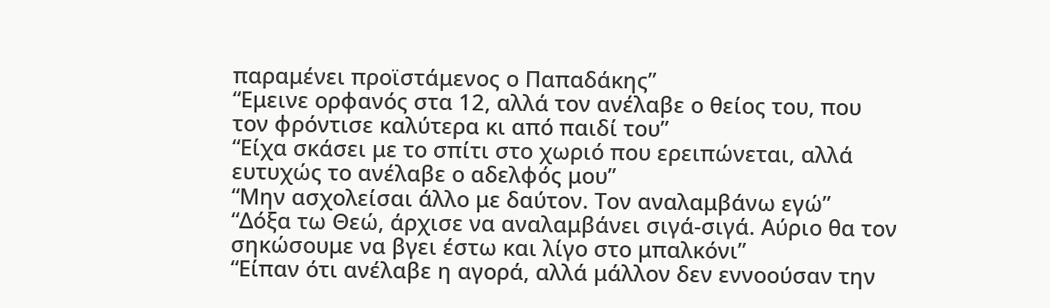παραμένει προϊστάμενος ο Παπαδάκης”
“Εμεινε ορφανός στα 12, αλλά τον ανέλαβε ο θείος του, που τον φρόντισε καλύτερα κι από παιδί του”
“Είχα σκάσει με το σπίτι στο χωριό που ερειπώνεται, αλλά ευτυχώς το ανέλαβε ο αδελφός μου”
“Μην ασχολείσαι άλλο με δαύτον. Τον αναλαμβάνω εγώ”
“Δόξα τω Θεώ, άρχισε να αναλαμβάνει σιγά-σιγά. Αύριο θα τον σηκώσουμε να βγει έστω και λίγο στο μπαλκόνι”
“Είπαν ότι ανέλαβε η αγορά, αλλά μάλλον δεν εννοούσαν την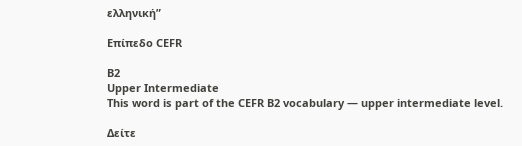ελληνική”

Επίπεδο CEFR

B2
Upper Intermediate
This word is part of the CEFR B2 vocabulary — upper intermediate level.

Δείτε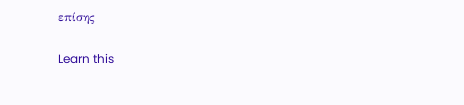επίσης

Learn this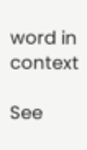word in context

See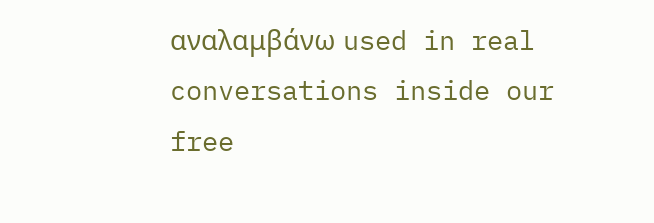αναλαμβάνω used in real conversations inside our free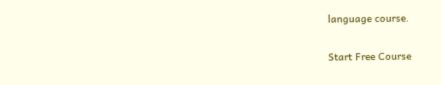language course.

Start Free Course